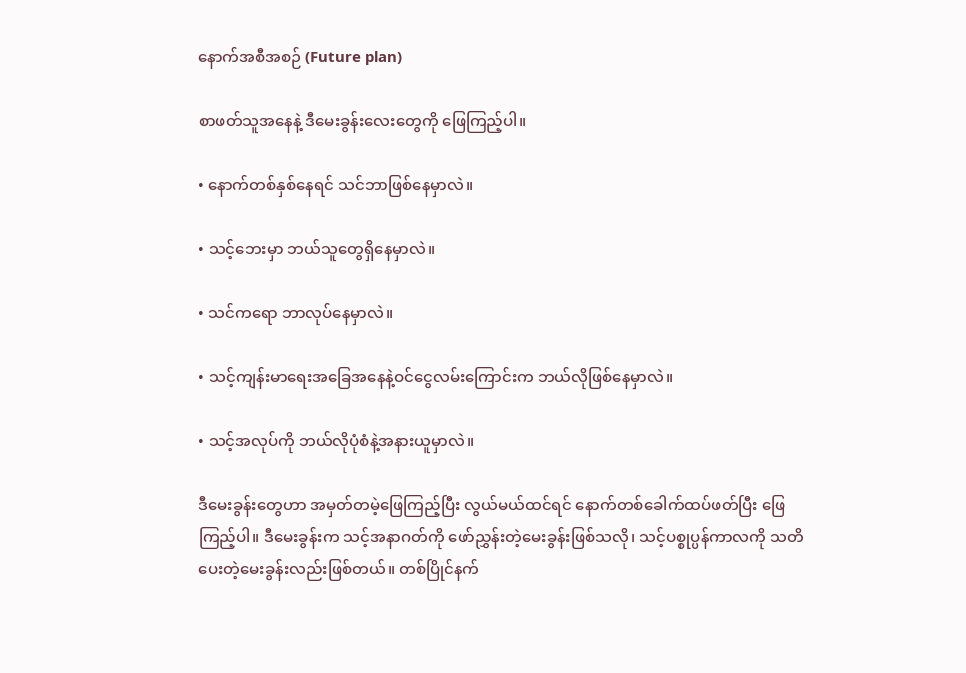နောက်အစီအစဉ် (Future plan)

စာဖတ်သူအနေနဲ့ ဒီမေးခွန်းလေးတွေကို ဖြေကြည့်ပါ။

• နောက်တစ်နှစ်နေရင် သင်ဘာဖြစ်နေမှာလဲ။

• သင့်ဘေးမှာ ဘယ်သူတွေရှိနေမှာလဲ။

• သင်ကရော ဘာလုပ်နေမှာလဲ။

• သင့်ကျန်းမာရေးအခြေအနေနဲ့ဝင်ငွေလမ်းကြောင်းက ဘယ်လိုဖြစ်နေမှာလဲ။

• သင့်အလုပ်ကို ဘယ်လိုပုံစံနဲ့အနားယူမှာလဲ။

ဒီမေးခွန်းတွေဟာ အမှတ်တမဲ့ဖြေကြည့်ပြီး လွယ်မယ်ထင်ရင် နောက်တစ်ခေါက်ထပ်ဖတ်ပြီး ဖြေကြည့်ပါ။ ဒီမေးခွန်းက သင့်အနာဂတ်ကို ဖော်ညွှန်းတဲ့မေးခွန်းဖြစ်သလို၊ သင့်ပစ္စုပ္ပန်ကာလကို သတိပေးတဲ့မေးခွန်းလည်းဖြစ်တယ်။ တစ်ပြိုင်နက်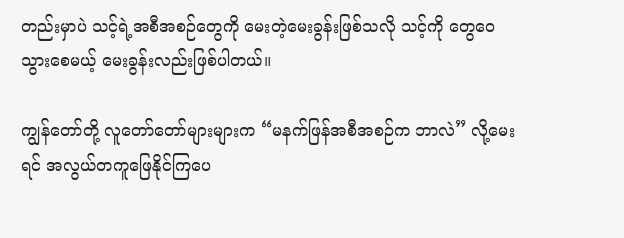တည်းမှာပဲ သင့်ရဲ့အစီအစဉ်တွေကို မေးတဲ့မေးခွန်းဖြစ်သလို သင့်ကို တွေဝေသွားစေမယ့် မေးခွန်းလည်းဖြစ်ပါတယ်။

ကျွန်တော်တို့ လူတော်တော်များများက “မနက်ဖြန်အစီအစဉ်က ဘာလဲ” လို့မေးရင် အလွယ်တကူဖြေနိုင်ကြပေ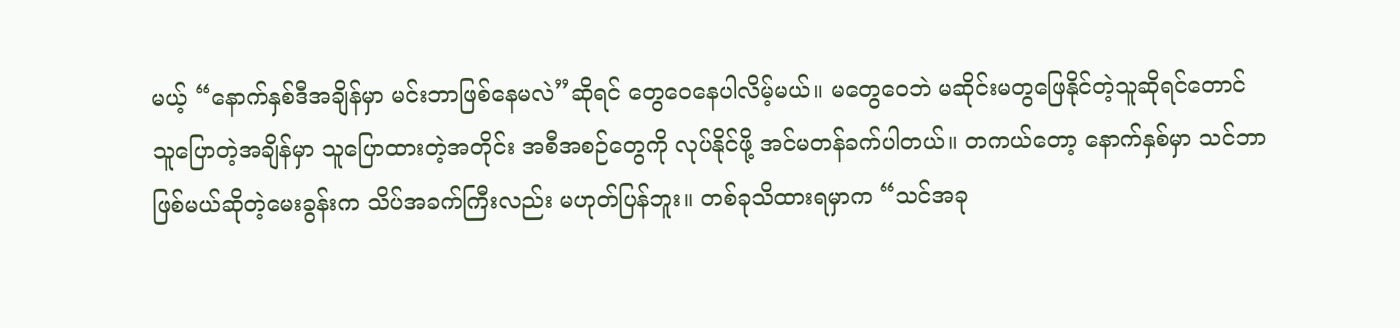မယ့် “နောက်နှစ်ဒီအချိန်မှာ မင်းဘာဖြစ်နေမလဲ”ဆိုရင် တွေဝေနေပါလိမ့်မယ်။ မတွေဝေဘဲ မဆိုင်းမတွဖြေနိုင်တဲ့သူဆိုရင်တောင် သူပြောတဲ့အချိန်မှာ သူပြောထားတဲ့အတိုင်း အစီအစဉ်တွေကို လုပ်နိုင်ဖို့ အင်မတန်ခက်ပါတယ်။ တကယ်တော့ နောက်နှစ်မှာ သင်ဘာဖြစ်မယ်ဆိုတဲ့မေးခွန်းက သိပ်အခက်ကြီးလည်း မဟုတ်ပြန်ဘူး။ တစ်ခုသိထားရမှာက “သင်အခု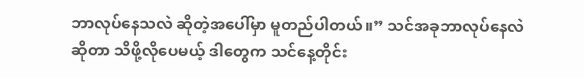ဘာလုပ်နေသလဲ ဆိုတဲ့အပေါ်မှာ မူတည်ပါတယ်။” သင်အခုဘာလုပ်နေလဲဆိုတာ သိဖို့လိုပေမယ့် ဒါတွေက သင်နေ့တိုင်း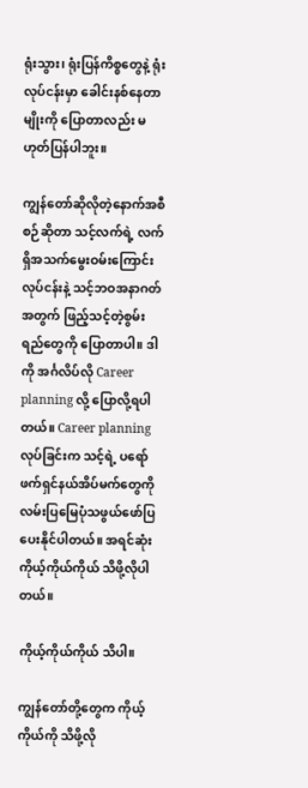ရုံးသွား၊ ရုံးပြန်ကိစ္စတွေနဲ့ ရုံးလုပ်ငန်းမှာ ခေါင်းနစ်နေတာမျိုးကို ပြောတာလည်း မဟုတ်ပြန်ပါဘူး။

ကျွန်တော်ဆိုလိုတဲ့နောက်အစီစဉ်ဆိုတာ သင့်လက်ရဲ့ လက်ရှိအသက်မွေးဝမ်းကြောင်းလုပ်ငန်းနဲ့ သင့်ဘဝအနာဂတ် အတွက် ဖြည့်သင့်တဲ့စွမ်းရည်တွေကို ပြောတာပါ။ ဒါကို အင်္ဂလိပ်လို Career planning လို့ ပြောလို့ရပါတယ်။ Career planning လုပ်ခြင်းက သင့်ရဲ့ ပရော်ဖက်ရှင်နယ်အိပ်မက်တွေကို လမ်းပြမြေပုံသဖွယ်ဖော်ပြပေးနိုင်ပါတယ်။ အရင်ဆုံးကိုယ့်ကိုယ်ကိုယ် သိဖို့လိုပါတယ်။

ကိုယ့်ကိုယ်ကိုယ် သိပါ။

ကျွန်တော်တို့တွေက ကိုယ့်ကိုယ်ကို သိဖို့လို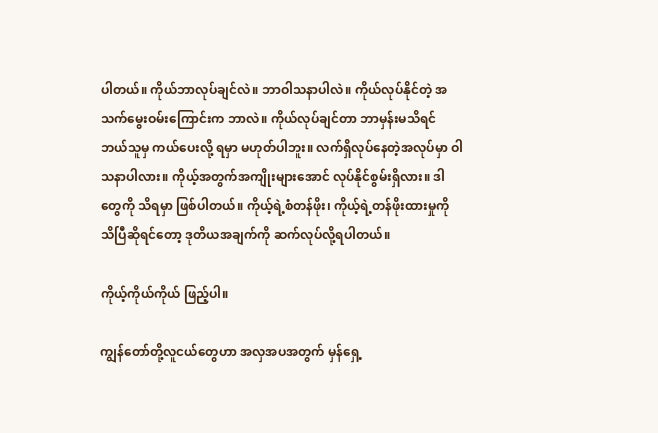ပါတယ်။ ကိုယ်ဘာလုပ်ချင်လဲ။ ဘာဝါသနာပါလဲ။ ကိုယ်လုပ်နိုင်တဲ့ အသက်မွေးဝမ်းကြောင်းက ဘာလဲ။ ကိုယ်လုပ်ချင်တာ ဘာမှန်းမသိရင် ဘယ်သူမှ ကယ်ပေးလို့ ရမှာ မဟုတ်ပါဘူး။ လက်ရှိလုပ်နေတဲ့အလုပ်မှာ ဝါသနာပါလား။ ကိုယ့်အတွက်အကျိုးများအောင် လုပ်နိုင်စွမ်းရှိလား။ ဒါတွေကို သိရမှာ ဖြစ်ပါတယ်။ ကိုယ့်ရဲ့စံတန်ဖိုး၊ ကိုယ့်ရဲ့တန်ဖိုးထားမှုကို သိပြီဆိုရင်တော့ ဒုတိယအချက်ကို ဆက်လုပ်လို့ရပါတယ်။

ကိုယ့်ကိုယ်ကိုယ် ဖြည့်ပါ။

ကျွန်တော်တို့လူငယ်တွေဟာ အလှအပအတွက် မှန်ရှေ့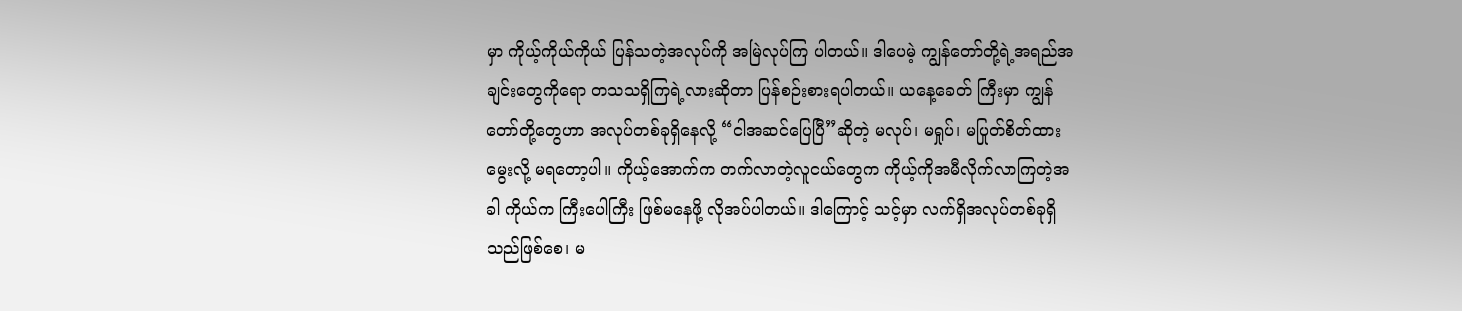မှာ ကိုယ့်ကိုယ်ကိုယ် ပြန်သတဲ့အလုပ်ကို အမြဲလုပ်ကြ ပါတယ်။ ဒါပေမဲ့ ကျွန်တော်တို့ရဲ့အရည်အချင်းတွေကိုရော တသသရှိကြရဲ့လားဆိုတာ ပြန်စဉ်းစားရပါတယ်။ ယနေ့ခေတ် ကြီးမှာ ကျွန်တော်တို့တွေဟာ အလုပ်တစ်ခုရှိနေလို့ “ငါအဆင်ပြေပြီ”ဆိုတဲ့ မလုပ်၊ မရှုပ်၊ မပြုတ်စိတ်ထားမွေးလို့ မရတော့ပါ။ ကိုယ့်အောက်က တက်လာတဲ့လူငယ်တွေက ကိုယ့်ကိုအမီလိုက်လာကြတဲ့အခါ ကိုယ်က ကြီးပေါကြီး ဖြစ်မနေဖို့ လိုအပ်ပါတယ်။ ဒါကြောင့် သင့်မှာ လက်ရှိအလုပ်တစ်ခုရှိသည်ဖြစ်စေ၊ မ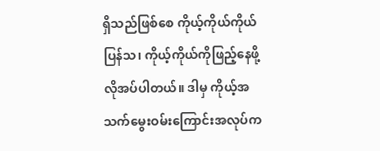ရှိသည်ဖြစ်စေ ကိုယ့်ကိုယ်ကိုယ် ပြန်သ၊ ကိုယ့်ကိုယ်ကိုဖြည့်နေဖို့ လိုအပ်ပါတယ်။ ဒါမှ ကိုယ့်အသက်မွေးဝမ်းကြောင်းအလုပ်က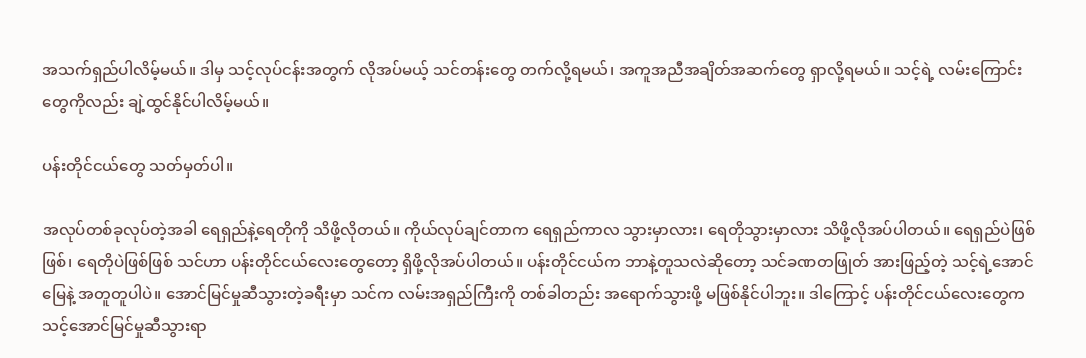အသက်ရှည်ပါလိမ့်မယ်။ ဒါမှ သင့်လုပ်ငန်းအတွက် လိုအပ်မယ့် သင်တန်းတွေ တက်လို့ရမယ်၊ အကူအညီအချိတ်အဆက်တွေ ရှာလို့ရမယ်။ သင့်ရဲ့ လမ်းကြောင်းတွေကိုလည်း ချဲ့ထွင်နိုင်ပါလိမ့်မယ်။

ပန်းတိုင်ငယ်တွေ သတ်မှတ်ပါ။

အလုပ်တစ်ခုလုပ်တဲ့အခါ ရေရှည်နဲ့ရေတိုကို သိဖို့လိုတယ်။ ကိုယ်လုပ်ချင်တာက ရေရှည်ကာလ သွားမှာလား၊ ရေတိုသွားမှာလား သိဖို့လိုအပ်ပါတယ်။ ရေရှည်ပဲဖြစ်ဖြစ်၊ ရေတိုပဲဖြစ်ဖြစ် သင်ဟာ ပန်းတိုင်ငယ်လေးတွေတော့ ရှိဖို့လိုအပ်ပါတယ်။ ပန်းတိုင်ငယ်က ဘာနဲ့တူသလဲဆိုတော့ သင်ခဏတဖြုတ် အားဖြည့်တဲ့ သင့်ရဲ့အောင်မြေနဲ့ အတူတူပါပဲ။ အောင်မြင်မှုဆီသွားတဲ့ခရီးမှာ သင်က လမ်းအရှည်ကြီးကို တစ်ခါတည်း အရောက်သွားဖို့ မဖြစ်နိုင်ပါဘူး။ ဒါကြောင့် ပန်းတိုင်ငယ်လေးတွေက သင့်အောင်မြင်မှုဆီသွားရာ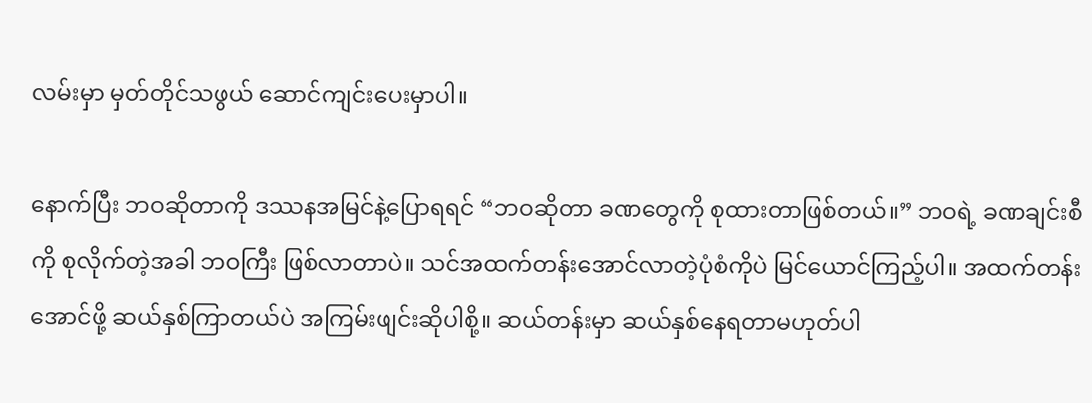လမ်းမှာ မှတ်တိုင်သဖွယ် ဆောင်ကျင်းပေးမှာပါ။

နောက်ပြီး ဘဝဆိုတာကို ဒဿနအမြင်နဲ့ပြောရရင် “ဘဝဆိုတာ ခဏတွေကို စုထားတာဖြစ်တယ်။” ဘဝရဲ့ ခဏချင်းစီကို စုလိုက်တဲ့အခါ ဘဝကြီး ဖြစ်လာတာပဲ။ သင်အထက်တန်းအောင်လာတဲ့ပုံစံကိုပဲ မြင်ယောင်ကြည့်ပါ။ အထက်တန်းအောင်ဖို့ ဆယ်နှစ်ကြာတယ်ပဲ အကြမ်းဖျင်းဆိုပါစို့။ ဆယ်တန်းမှာ ဆယ်နှစ်နေရတာမဟုတ်ပါ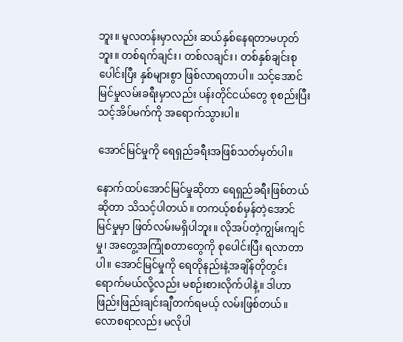ဘူး။ မူလတန်းမှာလည်း ဆယ်နှစ်နေရတာမဟုတ်ဘူး။ တစ်ရက်ချင်း၊ တစ်လချင်း၊ တစ်နှစ်ချင်းစုပေါင်းပြီး နှစ်များစွာ ဖြစ်လာရတာပါ။ သင့်အောင်မြင်မှုလမ်းခရီးမှာလည်း ပန်းတိုင်ငယ်တွေ စုစည်းပြီး သင့်အိပ်မက်ကို အရောက်သွားပါ။

အောင်မြင်မှုကို ရေရှည်ခရီးအဖြစ်သတ်မှတ်ပါ။

နောက်ထပ်အောင်မြင်မှုဆိုတာ ရေရှည်ခရီးဖြစ်တယ်ဆိုတာ သိသင့်ပါတယ်။ တကယ့်စစ်မှန်တဲ့အောင်မြင်မှုမှာ ဖြတ်လမ်းမရှိပါဘူး။ လိုအပ်တဲ့ကျွမ်းကျင်မှု၊ အတွေ့အကြုံစတာတွေကို စုပေါင်းပြီး ရလာတာပါ။ အောင်မြင်မှုကို ရေတိုနည်းနဲ့အချိန်တိုတွင်းရောက်မယ်လို့လည်း မစဉ်းစားလိုက်ပါနဲ့။ ဒါဟာ ဖြည်းဖြည်းချင်းချီတက်ရမယ့် လမ်းဖြစ်တယ်။ လောစရာလည်း မလိုပါ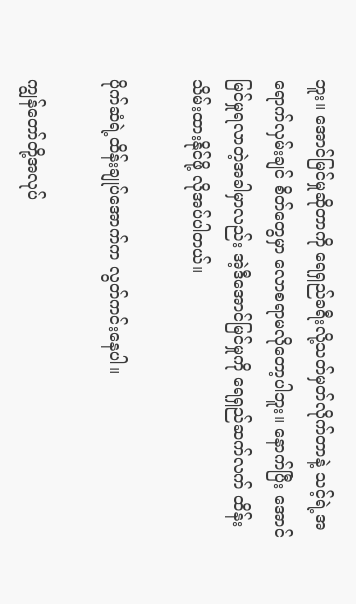ဘူး။ အောင်မြင်မှုဆိုတာကို ရေရှည်ခရီးလို့သတ်မှတ်လိုက်တာနဲ့ သင့်ရဲ့အရောက်လှမ်းချင် စိတ်တွေမှာ လောစရာမလိုတော့ပါဘူး။ နောက်ပြီး အောင်မြင်မှုရလာတဲ့အခါမှာလည်း အဲ့ဒီအောင်မြင်မှုကို ရေရှည်ဆက်လက် ထိန်းသိမ်းထားနိုင်ဖို့ လိုအပ်ပါတယ်။

ပိုက်ဆံရဲ့ထိန်းချုပ်အောက်က လွတ်ကင်းနေပါ။

ကျွန်တော်တို့အလုပ်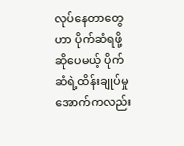လုပ်နေတာတွေဟာ ပိုက်ဆံရဖို့ဆိုပေမယ့် ပိုက်ဆံရဲ့ထိန်းချုပ်မှုအောက်ကလည်း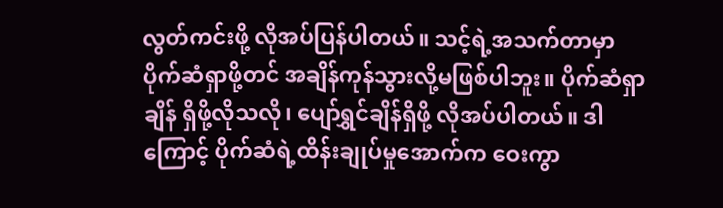လွတ်ကင်းဖို့ လိုအပ်ပြန်ပါတယ်။ သင့်ရဲ့အသက်တာမှာ ပိုက်ဆံရှာဖို့တင် အချိန်ကုန်သွားလို့မဖြစ်ပါဘူး။ ပိုက်ဆံရှာချိန် ရှိဖို့လိုသလို၊ ပျော်ရွှင်ချိန်ရှိဖို့ လိုအပ်ပါတယ်။ ဒါကြောင့် ပိုက်ဆံရဲ့ထိန်းချုပ်မှုအောက်က ဝေးကွာ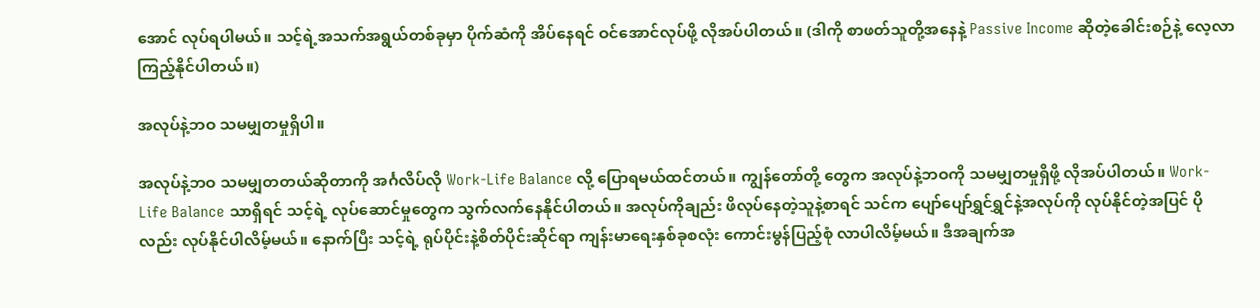အောင် လုပ်ရပါမယ်။ သင့်ရဲ့အသက်အရွယ်တစ်ခုမှာ ပိုက်ဆံကို အိပ်နေရင် ဝင်အောင်လုပ်ဖို့ လိုအပ်ပါတယ်။ (ဒါကို စာဖတ်သူတို့အနေနဲ့ Passive Income ဆိုတဲ့ခေါင်းစဉ်နဲ့ လေ့လာကြည့်နိုင်ပါတယ်။)

အလုပ်နဲ့ဘဝ သမမျှတမှုရှိပါ။

အလုပ်နဲ့ဘဝ သမမျှတတယ်ဆိုတာကို အင်္ဂလိပ်လို Work-Life Balance လို့ ပြောရမယ်ထင်တယ်။ ကျွန်တော်တို့ တွေက အလုပ်နဲ့ဘဝကို သမမျှတမှုရှိဖို့ လိုအပ်ပါတယ်။ Work-Life Balance သာရှိရင် သင့်ရဲ့ လုပ်ဆောင်မှုတွေက သွက်လက်နေနိုင်ပါတယ်။ အလုပ်ကိုချည်း ဖိလုပ်နေတဲ့သူနဲ့စာရင် သင်က ပျော်ပျော်ရွှင်ရွှင်နဲ့အလုပ်ကို လုပ်နိုင်တဲ့အပြင် ပိုလည်း လုပ်နိုင်ပါလိမ့်မယ်။ နောက်ပြီး သင့်ရဲ့ ရုပ်ပိုင်းနဲ့စိတ်ပိုင်းဆိုင်ရာ ကျန်းမာရေးနှစ်ခုစလုံး ကောင်းမွန်ပြည့်စုံ လာပါလိမ့်မယ်။ ဒီအချက်အ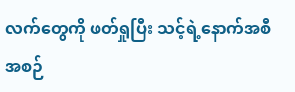လက်တွေကို ဖတ်ရှုပြီး သင့်ရဲ့နောက်အစီအစဉ်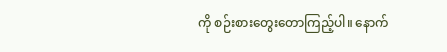ကို စဉ်းစားတွေးတောကြည့်ပါ။ နောက်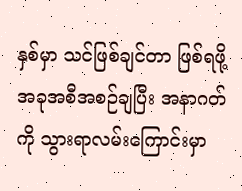နှစ်မှာ သင်ဖြစ်ချင်တာ ဖြစ်ရဖို့ အခုအစီအစဉ်ချပြီး အနာဂတ်ကို သွားရာလမ်းကြောင်းမှာ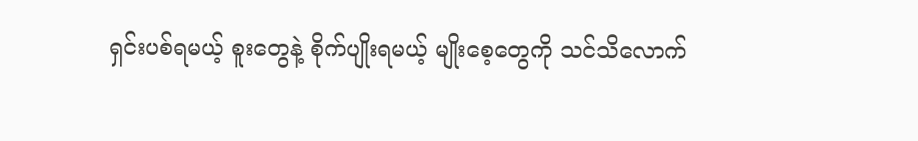ရှင်းပစ်ရမယ့် စူးတွေနဲ့ စိုက်ပျိုးရမယ့် မျိုးစေ့တွေကို သင်သိလောက်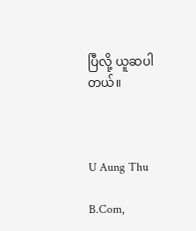ပြီလို့ ယူဆပါတယ်။



U Aung Thu

B.Com,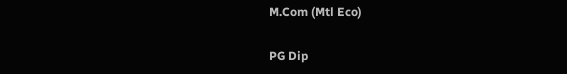M.Com (Mtl Eco)

PG Dip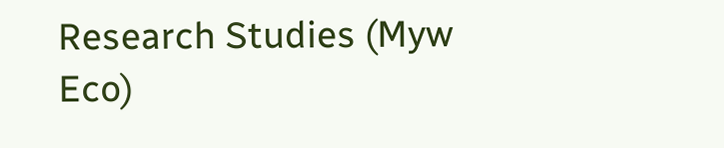Research Studies (Myw Eco)